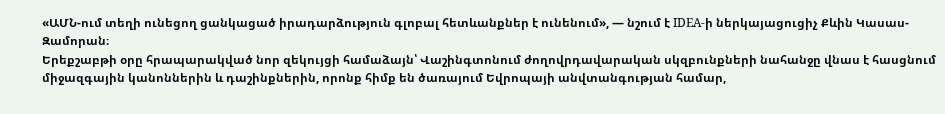«ԱՄՆ-ում տեղի ունեցող ցանկացած իրադարձություն գլոբալ հետևանքներ է ունենում», — նշում է IDEA-ի ներկայացուցիչ Քևին Կասաս-Զամորան։
Երեքշաբթի օրը հրապարակված նոր զեկույցի համաձայն՝ Վաշինգտոնում ժողովրդավարական սկզբունքների նահանջը վնաս է հասցնում միջազգային կանոններին և դաշինքներին, որոնք հիմք են ծառայում Եվրոպայի անվտանգության համար,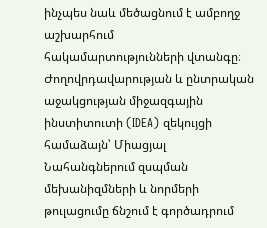ինչպես նաև մեծացնում է ամբողջ աշխարհում հակամարտությունների վտանգը։
Ժողովրդավարության և ընտրական աջակցության միջազգային ինստիտուտի (IDEA) զեկույցի համաձայն՝ Միացյալ Նահանգներում զսպման մեխանիզմների և նորմերի թուլացումը ճնշում է գործադրում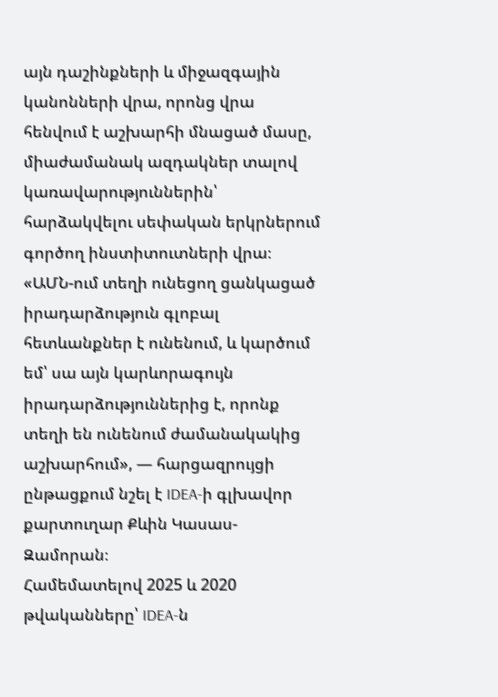այն դաշինքների և միջազգային կանոնների վրա, որոնց վրա հենվում է աշխարհի մնացած մասը, միաժամանակ ազդակներ տալով կառավարություններին՝ հարձակվելու սեփական երկրներում գործող ինստիտուտների վրա։
«ԱՄՆ-ում տեղի ունեցող ցանկացած իրադարձություն գլոբալ հետևանքներ է ունենում, և կարծում եմ՝ սա այն կարևորագույն իրադարձություններից է, որոնք տեղի են ունենում ժամանակակից աշխարհում», — հարցազրույցի ընթացքում նշել է IDEA-ի գլխավոր քարտուղար Քևին Կասաս-Զամորան։
Համեմատելով 2025 և 2020 թվականները՝ IDEA-ն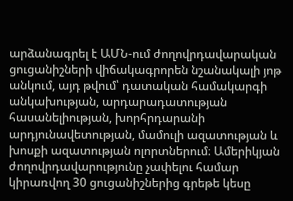արձանագրել է ԱՄՆ-ում ժողովրդավարական ցուցանիշների վիճակագրորեն նշանակալի յոթ անկում, այդ թվում՝ դատական համակարգի անկախության, արդարադատության հասանելիության, խորհրդարանի արդյունավետության, մամուլի ազատության և խոսքի ազատության ոլորտներում։ Ամերիկյան ժողովրդավարությունը չափելու համար կիրառվող 30 ցուցանիշներից գրեթե կեսը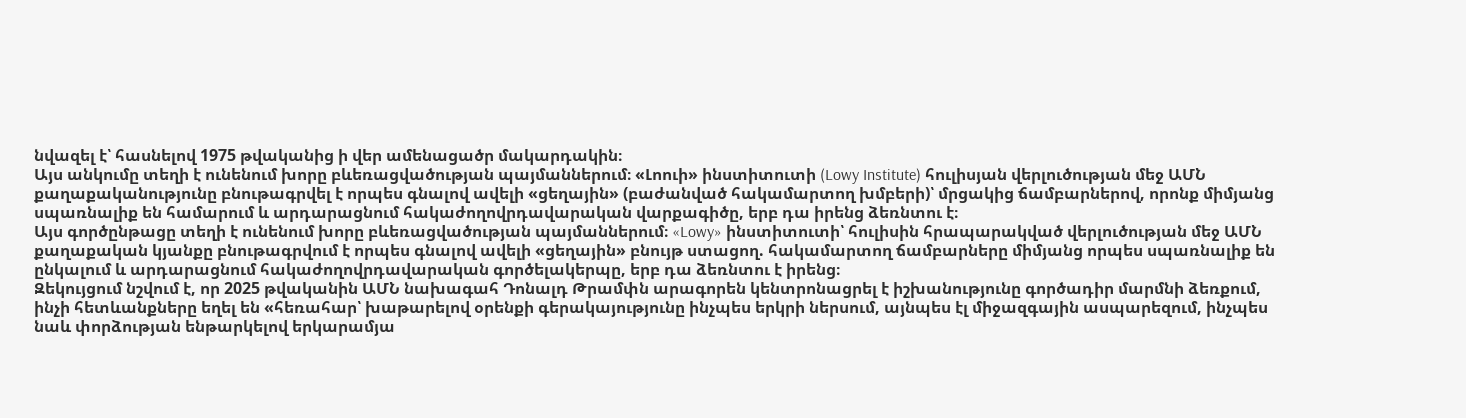նվազել է՝ հասնելով 1975 թվականից ի վեր ամենացածր մակարդակին։
Այս անկումը տեղի է ունենում խորը բևեռացվածության պայմաններում։ «Լոուի» ինստիտուտի (Lowy Institute) հուլիսյան վերլուծության մեջ ԱՄՆ քաղաքականությունը բնութագրվել է որպես գնալով ավելի «ցեղային» (բաժանված հակամարտող խմբերի)՝ մրցակից ճամբարներով, որոնք միմյանց սպառնալիք են համարում և արդարացնում հակաժողովրդավարական վարքագիծը, երբ դա իրենց ձեռնտու է։
Այս գործընթացը տեղի է ունենում խորը բևեռացվածության պայմաններում։ «Lowy» ինստիտուտի՝ հուլիսին հրապարակված վերլուծության մեջ ԱՄՆ քաղաքական կյանքը բնութագրվում է որպես գնալով ավելի «ցեղային» բնույթ ստացող. հակամարտող ճամբարները միմյանց որպես սպառնալիք են ընկալում և արդարացնում հակաժողովրդավարական գործելակերպը, երբ դա ձեռնտու է իրենց։
Զեկույցում նշվում է, որ 2025 թվականին ԱՄՆ նախագահ Դոնալդ Թրամփն արագորեն կենտրոնացրել է իշխանությունը գործադիր մարմնի ձեռքում, ինչի հետևանքները եղել են «հեռահար՝ խաթարելով օրենքի գերակայությունը ինչպես երկրի ներսում, այնպես էլ միջազգային ասպարեզում, ինչպես նաև փորձության ենթարկելով երկարամյա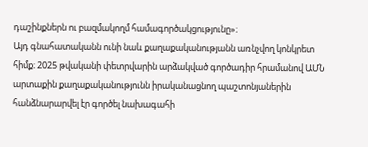դաշինքներն ու բազմակողմ համագործակցությունը»։
Այդ գնահատականն ունի նաև քաղաքականությանն առնչվող կոնկրետ հիմք։ 2025 թվականի փետրվարին արձակված գործադիր հրամանով ԱՄՆ արտաքին քաղաքականությունն իրականացնող պաշտոնյաներին հանձնարարվել էր գործել նախագահի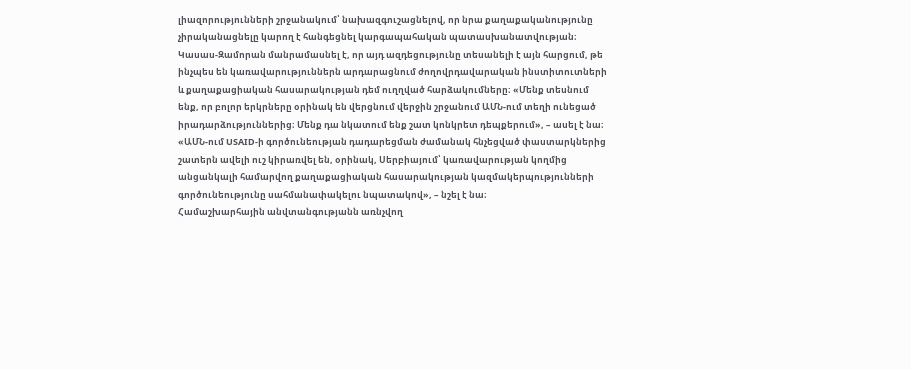լիազորությունների շրջանակում՝ նախազգուշացնելով, որ նրա քաղաքականությունը չիրականացնելը կարող է հանգեցնել կարգապահական պատասխանատվության։
Կասաս-Զամորան մանրամասնել է, որ այդ ազդեցությունը տեսանելի է այն հարցում, թե ինչպես են կառավարություններն արդարացնում ժողովրդավարական ինստիտուտների և քաղաքացիական հասարակության դեմ ուղղված հարձակումները։ «Մենք տեսնում ենք, որ բոլոր երկրները օրինակ են վերցնում վերջին շրջանում ԱՄՆ-ում տեղի ունեցած իրադարձություններից։ Մենք դա նկատում ենք շատ կոնկրետ դեպքերում», – ասել է նա։
«ԱՄՆ-ում USAID-ի գործունեության դադարեցման ժամանակ հնչեցված փաստարկներից շատերն ավելի ուշ կիրառվել են, օրինակ, Սերբիայում՝ կառավարության կողմից անցանկալի համարվող քաղաքացիական հասարակության կազմակերպությունների գործունեությունը սահմանափակելու նպատակով», – նշել է նա։
Համաշխարհային անվտանգությանն առնչվող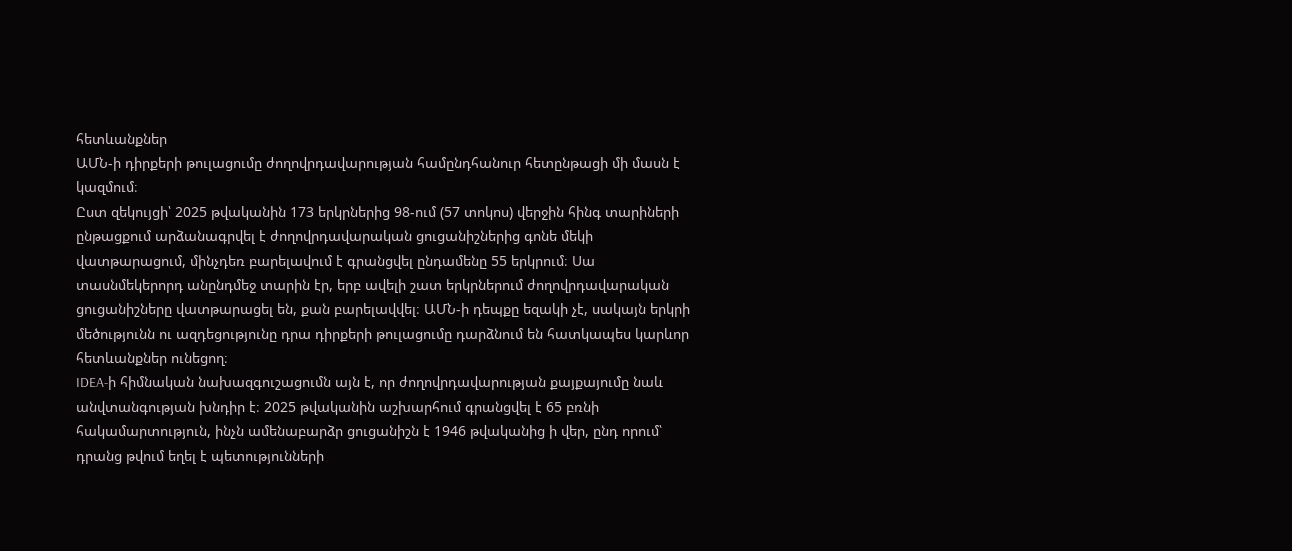հետևանքներ
ԱՄՆ-ի դիրքերի թուլացումը ժողովրդավարության համընդհանուր հետընթացի մի մասն է կազմում։
Ըստ զեկույցի՝ 2025 թվականին 173 երկրներից 98-ում (57 տոկոս) վերջին հինգ տարիների ընթացքում արձանագրվել է ժողովրդավարական ցուցանիշներից գոնե մեկի վատթարացում, մինչդեռ բարելավում է գրանցվել ընդամենը 55 երկրում։ Սա տասնմեկերորդ անընդմեջ տարին էր, երբ ավելի շատ երկրներում ժողովրդավարական ցուցանիշները վատթարացել են, քան բարելավվել։ ԱՄՆ-ի դեպքը եզակի չէ, սակայն երկրի մեծությունն ու ազդեցությունը դրա դիրքերի թուլացումը դարձնում են հատկապես կարևոր հետևանքներ ունեցող։
IDEA-ի հիմնական նախազգուշացումն այն է, որ ժողովրդավարության քայքայումը նաև անվտանգության խնդիր է։ 2025 թվականին աշխարհում գրանցվել է 65 բռնի հակամարտություն, ինչն ամենաբարձր ցուցանիշն է 1946 թվականից ի վեր, ընդ որում՝ դրանց թվում եղել է պետությունների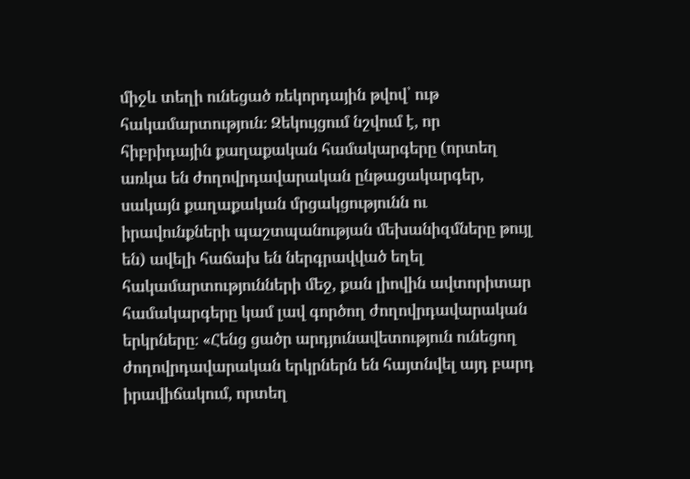միջև տեղի ունեցած ռեկորդային թվով՝ ութ հակամարտություն։ Զեկույցում նշվում է, որ հիբրիդային քաղաքական համակարգերը (որտեղ առկա են ժողովրդավարական ընթացակարգեր, սակայն քաղաքական մրցակցությունն ու իրավունքների պաշտպանության մեխանիզմները թույլ են) ավելի հաճախ են ներգրավված եղել հակամարտությունների մեջ, քան լիովին ավտորիտար համակարգերը կամ լավ գործող ժողովրդավարական երկրները։ «Հենց ցածր արդյունավետություն ունեցող ժողովրդավարական երկրներն են հայտնվել այդ բարդ իրավիճակում, որտեղ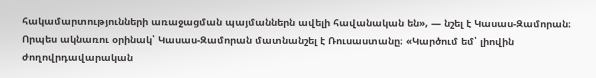հակամարտությունների առաջացման պայմաններն ավելի հավանական են», — նշել է Կասաս-Զամորան։
Որպես ակնառու օրինակ՝ Կասաս-Զամորան մատնանշել է Ռուսաստանը։ «Կարծում եմ՝ լիովին ժողովրդավարական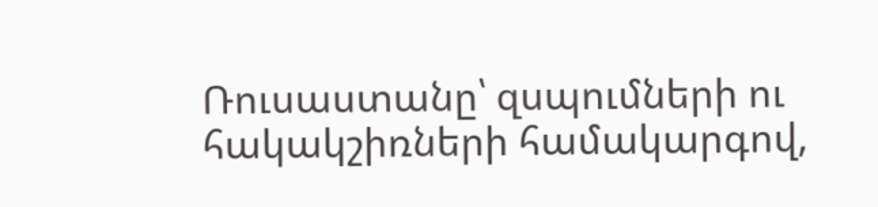Ռուսաստանը՝ զսպումների ու հակակշիռների համակարգով,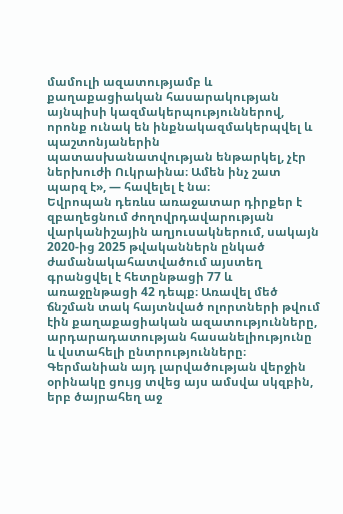մամուլի ազատությամբ և քաղաքացիական հասարակության այնպիսի կազմակերպություններով, որոնք ունակ են ինքնակազմակերպվել և պաշտոնյաներին պատասխանատվության ենթարկել, չէր ներխուժի Ուկրաինա։ Ամեն ինչ շատ պարզ է», — հավելել է նա։
Եվրոպան դեռևս առաջատար դիրքեր է զբաղեցնում ժողովրդավարության վարկանիշային աղյուսակներում, սակայն 2020-ից 2025 թվականներն ընկած ժամանակահատվածում այստեղ գրանցվել է հետընթացի 77 և առաջընթացի 42 դեպք։ Առավել մեծ ճնշման տակ հայտնված ոլորտների թվում էին քաղաքացիական ազատությունները, արդարադատության հասանելիությունը և վստահելի ընտրությունները։
Գերմանիան այդ լարվածության վերջին օրինակը ցույց տվեց այս ամսվա սկզբին, երբ ծայրահեղ աջ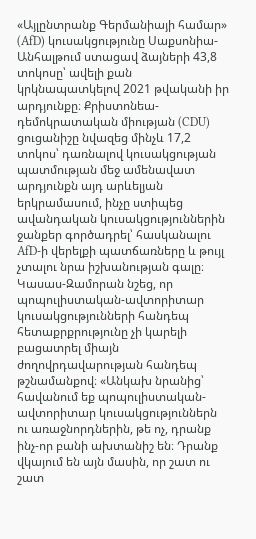«Այլընտրանք Գերմանիայի համար» (AfD) կուսակցությունը Սաքսոնիա-Անհալթում ստացավ ձայների 43,8 տոկոսը՝ ավելի քան կրկնապատկելով 2021 թվականի իր արդյունքը։ Քրիստոնեա-դեմոկրատական միության (CDU) ցուցանիշը նվազեց մինչև 17,2 տոկոս՝ դառնալով կուսակցության պատմության մեջ ամենավատ արդյունքն այդ արևելյան երկրամասում, ինչը ստիպեց ավանդական կուսակցություններին ջանքեր գործադրել՝ հասկանալու AfD-ի վերելքի պատճառները և թույլ չտալու նրա իշխանության գալը։
Կասաս-Զամորան նշեց, որ պոպուլիստական-ավտորիտար կուսակցությունների հանդեպ հետաքրքրությունը չի կարելի բացատրել միայն ժողովրդավարության հանդեպ թշնամանքով։ «Անկախ նրանից՝ հավանում եք պոպուլիստական-ավտորիտար կուսակցություններն ու առաջնորդներին, թե ոչ, դրանք ինչ-որ բանի ախտանիշ են։ Դրանք վկայում են այն մասին, որ շատ ու շատ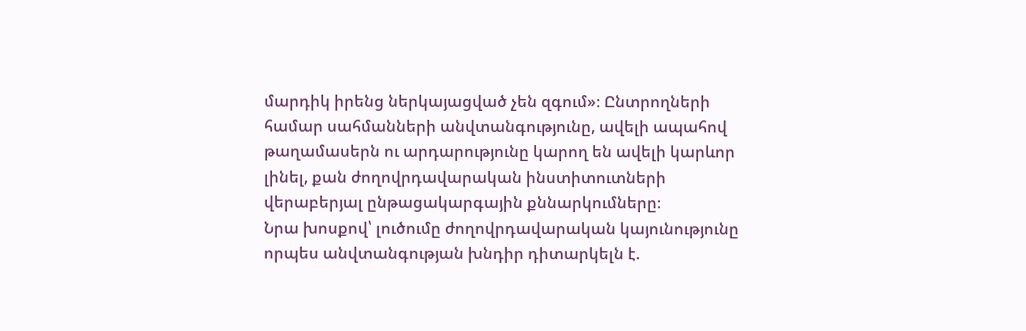մարդիկ իրենց ներկայացված չեն զգում»։ Ընտրողների համար սահմանների անվտանգությունը, ավելի ապահով թաղամասերն ու արդարությունը կարող են ավելի կարևոր լինել, քան ժողովրդավարական ինստիտուտների վերաբերյալ ընթացակարգային քննարկումները։
Նրա խոսքով՝ լուծումը ժողովրդավարական կայունությունը որպես անվտանգության խնդիր դիտարկելն է.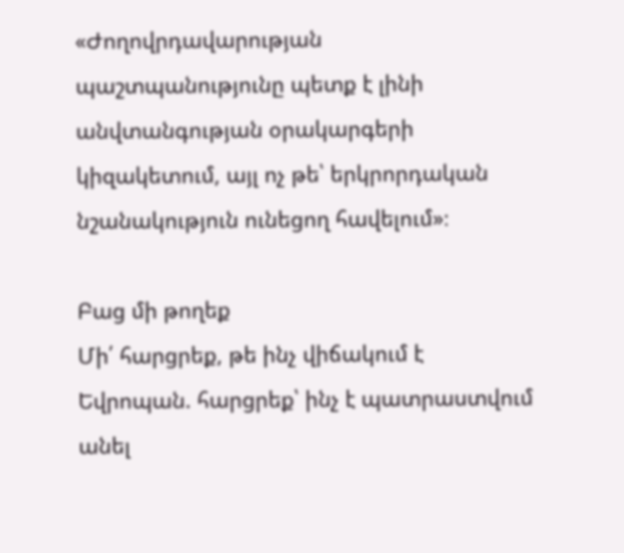«Ժողովրդավարության պաշտպանությունը պետք է լինի անվտանգության օրակարգերի կիզակետում, այլ ոչ թե՝ երկրորդական նշանակություն ունեցող հավելում»։

Բաց մի թողեք
Մի՛ հարցրեք, թե ինչ վիճակում է Եվրոպան. հարցրեք՝ ինչ է պատրաստվում անել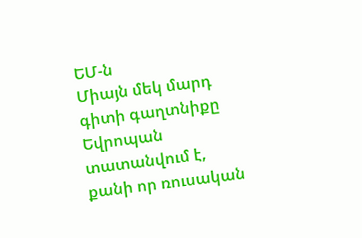ԵՄ-ն
Միայն մեկ մարդ գիտի գաղտնիքը
Եվրոպան տատանվում է, քանի որ ռուսական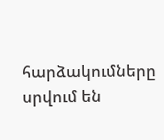հարձակումները սրվում են